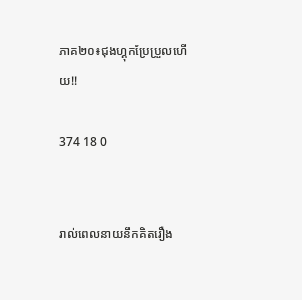ភាគ២០៖ជុងហ្គុកប្រែប្រួលហើយ!!

374 18 0


រាល់ពេលនាយនឹកគិតរឿង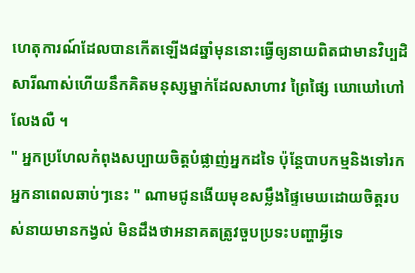ហេតុការណ៍ដែលបានកើតឡើង៨ឆ្នាំមុននោះធ្វើឲ្យនាយពិតជាមានវិប្បដិសារីណាស់ហើយនឹកគិតមនុស្សម្នាក់ដែលសាហាវ ព្រៃផ្សៃ ឃោឃៅហៅលែងលឺ ។
" អ្នកប្រហែលកំពុងសប្បាយចិត្ដបំផ្លាញ់អ្នកដទៃ ប៉ុន្ដែបាបកម្មនិងទៅរកអ្នកនាពេលឆាប់ៗនេះ " ណាមជូនងើយមុខសម្លឹងផ្ទៃមេឃដោយចិត្ដរបស់នាយមានកង្វល់ មិនដឹងថាអនាគតត្រូវចួបប្រទះបញ្ហាអ្វីទេ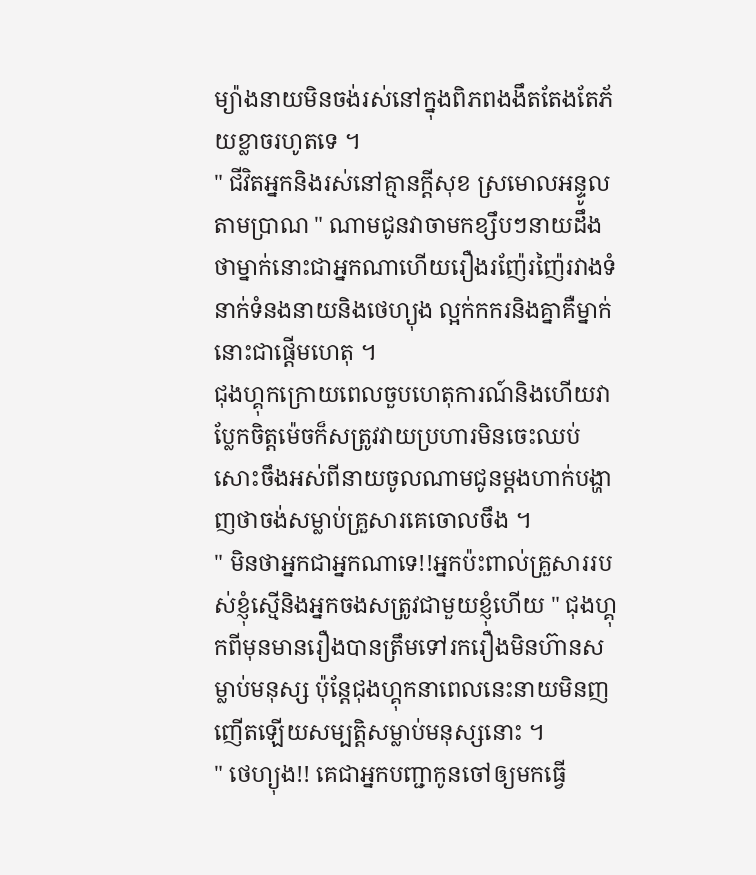ម្យ៉ាងនាយមិនចង់រស់នៅក្នុងពិភពងងឹតតែងតែភ័យខ្លាចរហូតទេ ។
" ជីវិតអ្នកនិងរស់នៅគ្មានក្ដីសុខ ស្រមោលអន្ទូលតាមប្រាណ " ណាមជូនវាចាមកខ្សឹបៗនាយដឹងថាម្នាក់នោះជាអ្នកណាហើយរឿងរញ៉ែរញ៉ៃរវាងទំនាក់ទំនងនាយនិងថេហ្យុង ល្អក់កករនិងគ្នាគឺម្នាក់នោះជាផ្ដើមហេតុ ។
ជុងហ្គុកក្រោយពេលចួបហេតុការណ៍និងហើយវាប្លែកចិត្ដម៉េចក៏សត្រូវវាយប្រហារមិនចេះឈប់សោះចឹងអស់ពីនាយចូលណាមជូនម្ដងហាក់បង្ហាញថាចង់សម្លាប់គ្រួសារគេចោលចឹង ។
" មិនថាអ្នកជាអ្នកណាទេ!!អ្នកប៉ះពាល់គ្រួសាររបស់ខ្ញុំស្មើនិងអ្នកចងសត្រូវជាមួយខ្ញុំហើយ " ជុងហ្គុកពីមុនមានរឿងបានត្រឹមទៅរករឿងមិនហ៊ានសម្លាប់មនុស្ស ប៉ុន្ដែជុងហ្គុកនាពេលនេះនាយមិនញញើតឡើយសម្បត្ដិសម្លាប់មនុស្សនោះ ។
" ថេហ្យុង!! គេជាអ្នកបញ្ជាកូនចៅឲ្យមកធ្វើ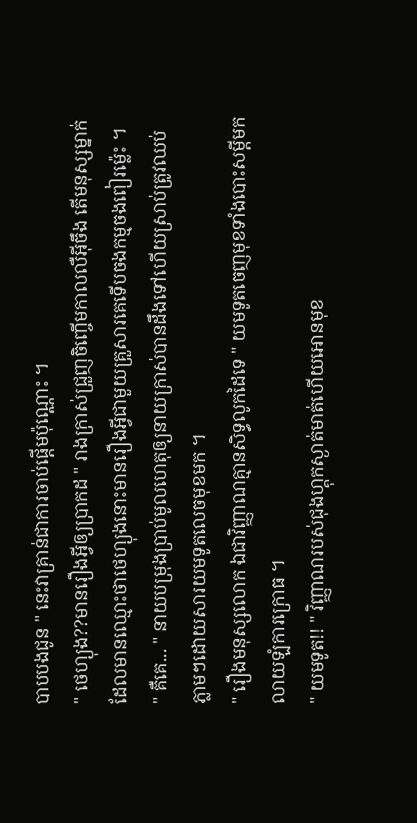បាបបងជូន " នេះវាគ្រាន់ជាការចាប់ផ្ដើមប៉ុណ្ណោះ ។
" ថេហ្យុង??មានរឿងអ្វីឲ្យប្រាកដ " រាងក្រាស់ជ្រួញចិញ្ចើមកាលលឺអ៊ីចឹង តើមនុស្សម្នាក់ដែលមានឈ្មោះថាថេហ្យុងនោះមានរឿងអ្វីជាមួយគ្រួសារគេទើបចងកម្មចងពៀរម្ល៉េះ ។
" គឺគេ... " នាយបម្រុងប្រាប់មូលហេតុឲ្យនាយក្រាស់បានដឹងទៅហើយស្រាប់ត្រូវឈប់ភ្លាមៗដោយសារយមទូតលេចមុខមក ។
" រឿងមនុស្សលោក ឯជាវិញ្ញាណគ្មានសិទ្ធលូកដៃទេ " យមទូតចេញមុខទាំងបោះសម្ដីមកលាយឡំការក្រោធ ។
" យមទូត!! " វិញ្ញាណរបស់ជុងហ្គុកស្ងាត់មាត់ហើយអោនមុខ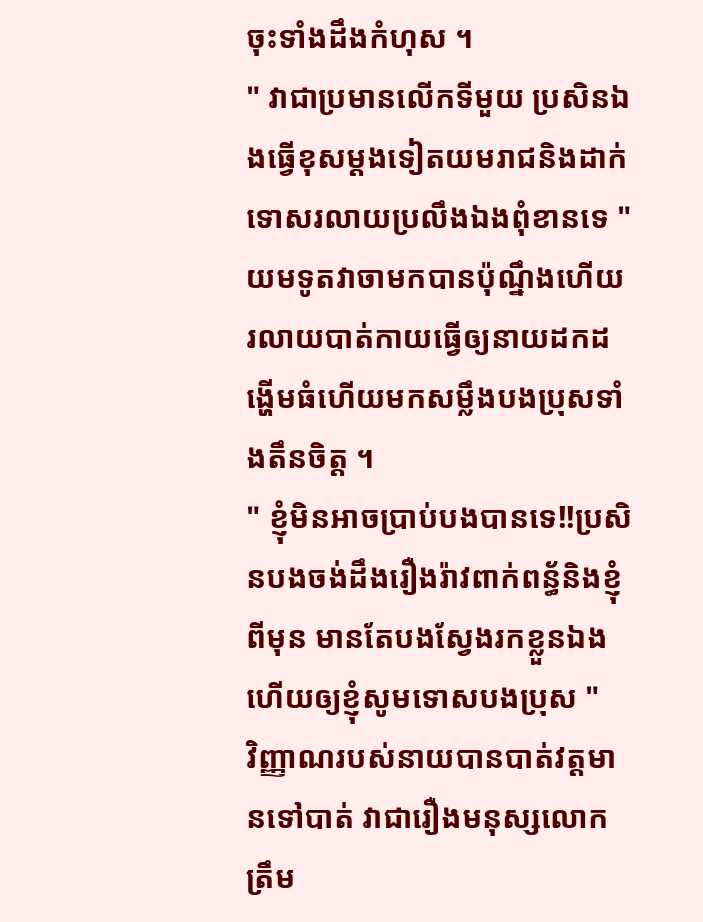ចុះទាំងដឹងកំហុស ។
" វាជាប្រមានលើកទីមួយ ប្រសិនឯងធ្វើខុសម្ដងទៀតយមរាជនិងដាក់ទោសរលាយប្រលឹងឯងពុំខានទេ "យមទូតវាចាមកបានប៉ុណ្នឹងហើយរលាយបាត់កាយធ្វើឲ្យនាយដកដង្ហើមធំហើយមកសម្លឹងបងប្រុសទាំងតឹនចិត្ដ ។
" ខ្ញុំមិនអាចប្រាប់បងបានទេ!!ប្រសិនបងចង់ដឹងរឿងរ៉ាវពាក់ពន្ធ័និងខ្ញុំពីមុន មានតែបងស្វែងរកខ្លួនឯងហើយឲ្យខ្ញុំសូមទោសបងប្រុស "
វិញ្ញាណរបស់នាយបានបាត់វត្ដមានទៅបាត់ វាជារឿងមនុស្សលោកត្រឹម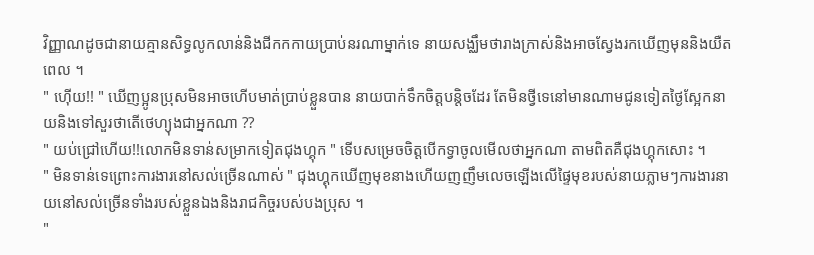វិញ្ញាណដូចជានាយគ្មានសិទ្ធលូកលាន់និងជីកកកាយប្រាប់នរណាម្នាក់ទេ នាយសង្ឈឹមថារាងក្រាស់និងអាចស្វែងរកឃើញមុននិងយឺតពេល ។
" ហ៊ើយ!! " ឃើញប្អូនប្រុសមិនអាចហើបមាត់ប្រាប់ខ្លួនបាន នាយបាក់ទឹកចិត្ដបន្ដិចដែរ តែមិនថ្វីទេនៅមានណាមជូនទៀតថ្ងៃស្អែកនាយនិងទៅសួរថាតើថេហ្យុងជាអ្នកណា ??
" យប់ជ្រៅហើយ!!លោកមិនទាន់សម្រាកទៀតជុងហ្គុក " ទើបសម្រេចចិត្ដបើកទ្វាចូលមើលថាអ្នកណា តាមពិតគឺជុងហ្គុកសោះ ។
" មិនទាន់ទេព្រោះការងារនៅសល់ច្រើនណាស់ " ជុងហ្គុកឃើញមុខនាងហើយញញឹមលេចឡើងលើផ្ទៃមុខរបស់នាយភ្លាមៗការងារនាយនៅសល់ច្រើនទាំងរបស់ខ្លួនឯងនិងរាជកិច្ចរបស់បងប្រុស ។
"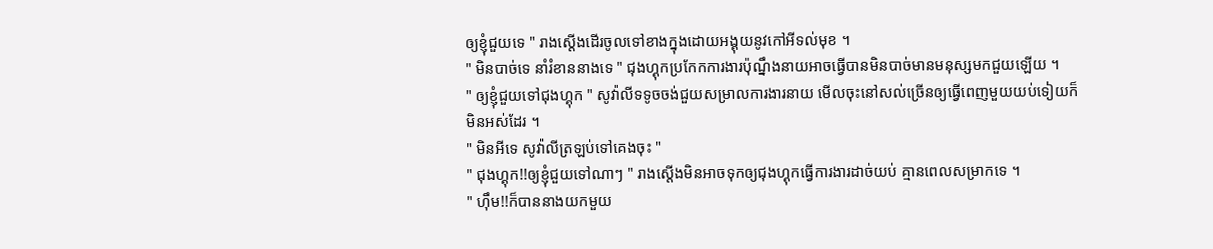ឲ្យខ្ញុំជួយទេ " រាងស្ដើងដើរចូលទៅខាងក្នុងដោយអង្គុយនូវកៅអីទល់មុខ ។
" មិនបាច់ទេ នាំរំខាននាងទេ " ជុងហ្គុកប្រកែកការងារប៉ុណ្នឹងនាយអាចធ្វើបានមិនបាច់មានមនុស្សមកជួយឡើយ ។
" ឲ្យខ្ញុំជួយទៅជុងហ្គុក " សូវ៉ាលីទទូចចង់ជួយសម្រាលការងារនាយ មើលចុះនៅសល់ច្រើនឲ្យធ្វើពេញមួយយប់ទៀយក៏មិនអស់ដែរ ។
" មិនអីទេ សូវ៉ាលីត្រឡប់ទៅគេងចុះ "
" ជុងហ្គុក!!ឲ្យខ្ញុំជួយទៅណាៗ " រាងស្ដើងមិនអាចទុកឲ្យជុងហ្គុកធ្វើការងារដាច់យប់ គ្មានពេលសម្រាកទេ ។
" ហ៊ឹម!!ក៏បាននាងយកមួយ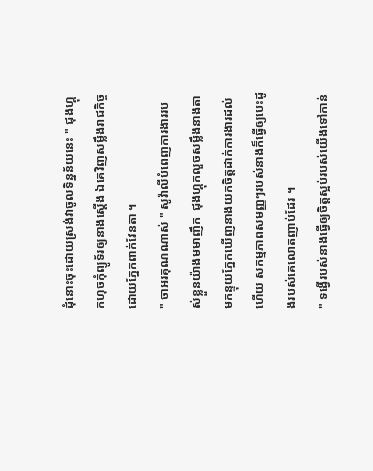ដុំនោះចុះដោយស្រង់វាចូលទិន្នន័យនេះ " ជុងហ្គុកហុចកុំព្យូទ័រឲ្យនាងស្ដើង ឯគេវិញសម្លឹងរាជកិច្ចដោយភ្នែកពាក់វែនតា ។
" ចាអរគុណណាស់ " សូវ៉ាលីបំពេញការងាររបស់ខ្លួនយ៉ាងមមាញឹក  ជុងហ្គុកលួចសម្លឹងនាងតាមកន្ទុយភ្នែកឃើញនាងយកចិត្ដដាក់ការងារដល់ហើយ សកម្មភាពសមញ្ញៗរបស់នាងក៏ធ្វើឲ្យបេះដូងរបស់គេលោតញាប់ដែរ ។
" ទង្វើរបស់នាងធ្វើឲ្យចិត្ដស្អប់របស់យើងទៅកាន់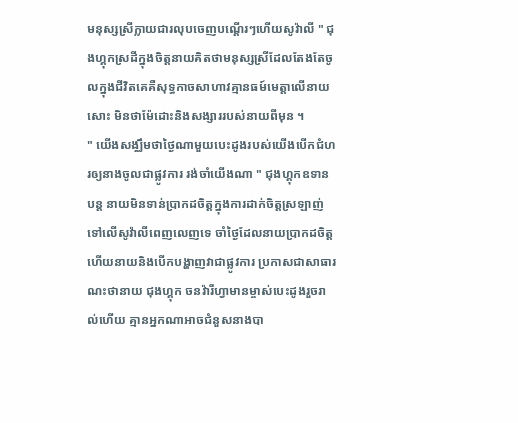មនុស្សស្រីក្លាយជារលុបចេញបណ្ដើរៗហើយសូវ៉ាលី " ជុងហ្គុកស្រដីក្នុងចិត្ដនាយគិតថាមនុស្សស្រីដែលតែងតែចូលក្នុងជីវិតគេគឺសុទ្ធកាចសាហាវគ្មានធម៍មេត្ដាលើនាយសោះ មិនថាម៉ែដោះនិងសង្សាររបស់នាយពីមុន ។
" យើងសង្ឈឹមថាថ្ងៃណាមួយបេះដូងរបស់យើងបើកជំហរឲ្យនាងចូលជាផ្លូវការ រង់ចាំយើងណា " ជុងហ្គុកឧទានបន្ដ នាយមិនទាន់ប្រាកដចិត្ដក្នុងការដាក់ចិត្ដស្រឡាញ់ទៅលើសូវ៉ាលីពេញលេញទេ ចាំថ្ងៃដែលនាយប្រាកដចិត្ដហើយនាយនិងបើកបង្ហាញវាជាផ្លូវការ ប្រកាសជាសាធារណះថានាយ ជុងហ្គុក ចនវ៉ារីហ្វាមានម្ចាស់បេះដូងរួចរាល់ហើយ គ្មានអ្នកណាអាចជំនួសនាងបា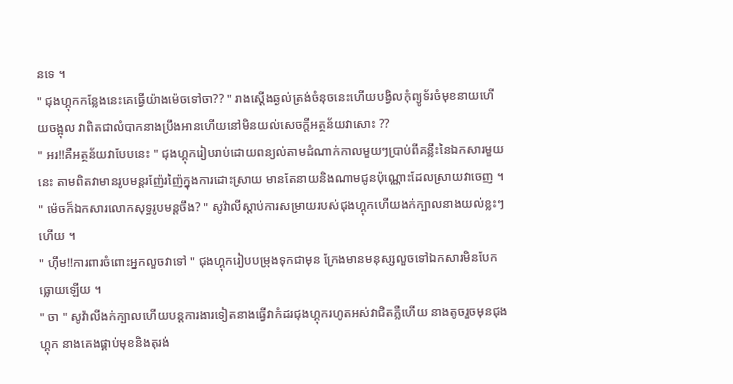នទេ ។
" ជុងហ្គុកកន្លែងនេះគេធ្វើយ៉ាងម៉េចទៅចា?? " រាងស្ដើងឆ្ងល់ត្រង់ចំនុចនេះហើយបង្វិលកុំព្យូទ័រចំមុខនាយហើយចង្អុល វាពិតជាលំបាកនាងប្រឹងអានហើយនៅមិនយល់សេចក្ដីអត្ថន័យវាសោះ ??
" អរ!!គឺអត្ថន័យវាបែបនេះ " ជុងហ្គុករៀបរាប់ដោយពន្យល់តាមដំណាក់កាលមួយៗប្រាប់ពីគន្លឹះនៃឯកសារមួយនេះ តាមពិតវាមានរូបមន្ដរញ៉ែរញ៉ៃក្នុងការដោះស្រាយ មានតែនាយនិងណាមជូនប៉ុណ្ណោះដែលស្រាយវាចេញ ។
" ម៉េចក៏ឯកសារលោកសុទ្ធរូបមន្ដចឹង? " សូវ៉ាលីស្ដាប់ការសម្រាយរបស់ជុងហ្គុកហើយងក់ក្បាលនាងយល់ខ្លះៗហើយ ។
" ហ៊ឹម!!ការពារចំពោះអ្នកលួចវាទៅ " ជុងហ្គុករៀបបម្រុងទុកជាមុន ក្រែងមានមនុស្សលួចទៅឯកសារមិនបែកធ្លោយឡើយ ។
" ចា " សូវ៉ាលីងក់ក្បាលហើយបន្ដការងារទៀតនាងធ្វើវាកំដរជុងហ្គុករហូតអស់វាជិតភ្លឺហើយ នាងតូចរួចមុនជុងហ្គុក នាងគេងផ្គាប់មុខនិងតុរង់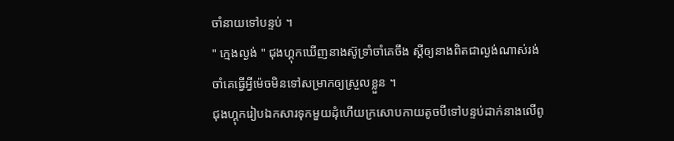ចាំនាយទៅបន្ទប់ ។
" ក្មេងល្ងង់ " ជុងហ្គុកឃើញនាងស៊ូទ្រាំចាំគេចឹង ស្ដីឲ្យនាងពិតជាល្ងង់ណាស់រង់ចាំគេធ្វើអ្វីម៉េចមិនទៅសម្រាកឲ្យស្រួលខ្លួន ។
ជុងហ្គុករៀបឯកសារទុកមួយដុំហើយក្រសោបកាយតូចបីទៅបន្ទប់ដាក់នាងលើពូ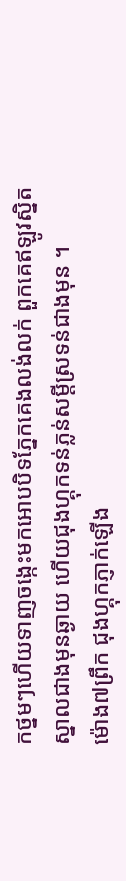កថ្នមៗហើយទាញចង្កេះមកអោបបិទភ្នែកគេងលង់លក់ ពួកគេឥឡូវស្និតស្នាលជាងមុនឆ្ងាយ ហើយជុងហ្គុកទន់ភ្លន់សម្ដីស្រទន់ជាងមុន ។
ម៉ោង៧ព្រឹក ជុងហ្គុកភ្ញាក់ឡើង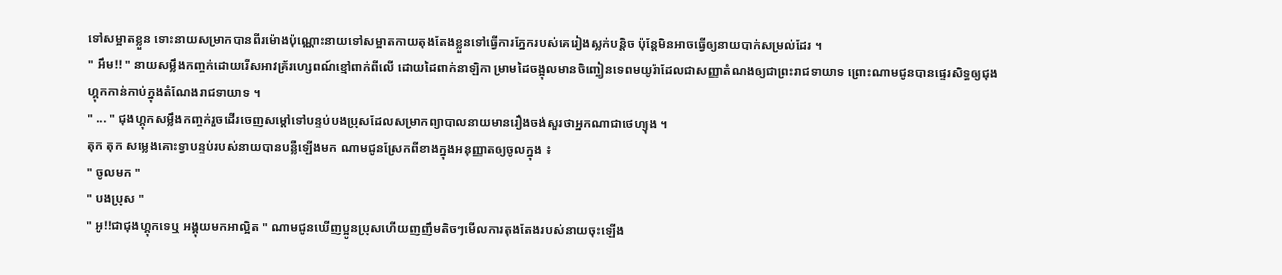ទៅសម្អាតខ្លួន ទោះនាយសម្រាកបានពីរម៉ោងប៉ុណ្ណោះនាយទៅសម្អាតកាយតុងតែងខ្លួនទៅធ្វើការភ្នែករបស់គេរៀងស្លក់បន្ដិច ប៉ុន្ដែមិនអាចធ្វើឲ្យនាយបាក់សម្រល់ដែរ ។
" អឹម!! " នាយសម្លឹងកញ្ចក់ដោយរើសអាវគ្រ័រហ្សេពណ៍ខ្មៅពាក់ពីលើ ដោយដៃពាក់នាឡិកា ម្រាមដៃចង្អុលមានចិញ្ចៀនទេពមយូរ៉ាដែលជាសញ្ញាតំណងឲ្យជាព្រះរាជទាយាទ ព្រោះណាមជូនបានផ្ទេរសិទ្ធឲ្យជុងហ្គុកកាន់កាប់ក្នុងតំណែងរាជទាយាទ ។
" ... " ជុងហ្គុកសម្លឹងកញ្ចក់រួចដើរចេញសម្ដៅទៅបន្ទប់បងប្រុសដែលសម្រាកព្យាបាលនាយមានរឿងចង់សួរថាអ្នកណាជាថេហ្យុង ។
តុក តុក សម្លេងគោះទ្វាបន្ទប់របស់នាយបានបន្លឺឡើងមក ណាមជូនស្រែកពីខាងក្នុងអនុញ្ញាតឲ្យចូលក្នុង ៖
" ចូលមក "
" បងប្រុស "
" អូ!!ជាជុងហ្គុកទេឬ អង្គុយមកអាល្អិត " ណាមជូនឃើញប្អូនប្រុសហើយញញឹមតិចៗមើលការតុងតែងរបស់នាយចុះឡើង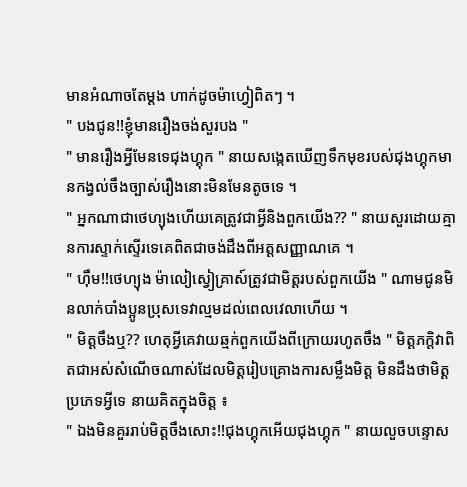មានអំណាចតែម្ដង ហាក់ដូចម៉ាហ្វៀពិតៗ ។
" បងជូន!!ខ្ញុំមានរឿងចង់សួរបង "
" មានរឿងអ្វីមែនទេជុងហ្គុក " នាយសង្កេតឃើញទឹកមុខរបស់ជុងហ្គុកមានកង្វល់ចឹងច្បាស់រឿងនោះមិនមែនតូចទេ ។
" អ្នកណាជាថេហ្យុងហើយគេត្រូវជាអ្វីនិងពួកយើង?? " នាយសួរដោយគ្មានការស្ទាក់ស្ទើរទេគេពិតជាចង់ដឹងពីអត្ដសញ្ញាណគេ ។
" ហ៊ឹម!!ថេហ្យុង ម៉ាលៀស្វៀគ្រាស៍ត្រូវជាមិត្ដរបស់ពួកយើង " ណាមជូនមិនលាក់បាំងប្អូនប្រុសទេវាល្មមដល់ពេលវេលាហើយ ។
" មិត្ដចឹងឬ?? ហេតុអ្វីគេវាយឆ្មក់ពួកយើងពីក្រោយរហូតចឹង " មិត្ដភក្ដិវាពិតជាអស់សំណើចណាស់ដែលមិត្ដរៀបគ្រោងការសម្លឹងមិត្ដ មិនដឹងថាមិត្ដប្រភេទអ្វីទេ នាយគិតក្នុងចិត្ដ ៖
" ឯងមិនគួររាប់មិត្ដចឹងសោះ!!ជុងហ្គុកអើយជុងហ្គុក " នាយលួចបន្ទោស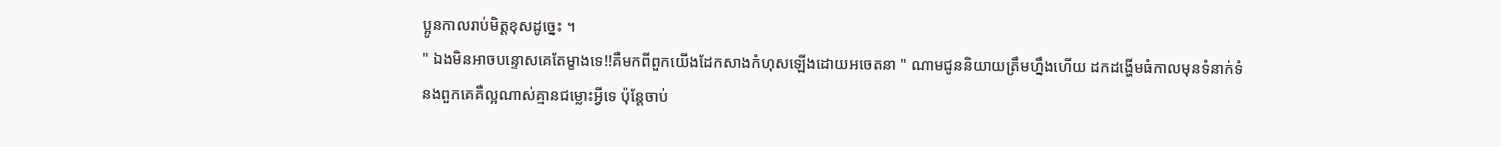ប្អូនកាលរាប់មិត្ដខុសដូច្នេះ ។
" ឯងមិនអាចបន្ទោសគេតែម្ខាងទេ!!គឺមកពីពួកយើងដែកសាងកំហុសឡើងដោយអចេតនា " ណាមជូននិយាយត្រឹមហ្នឹងហើយ ដកដង្ហើមធំកាលមុនទំនាក់ទំនងពួកគេគឺល្អណាស់គ្មានជម្លោះអ្វីទេ ប៉ុន្ដែចាប់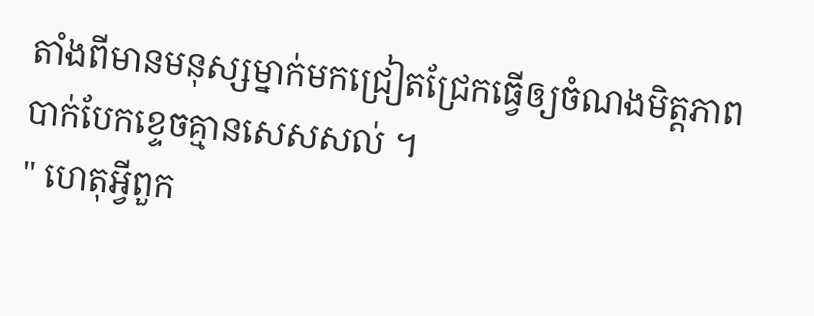តាំងពីមានមនុស្សម្នាក់មកជ្រៀតជ្រែកធ្វើឲ្យចំណងមិត្ដភាពបាក់បែកខ្ទេចគ្មានសេសសល់ ។
" ហេតុអ្វីពួក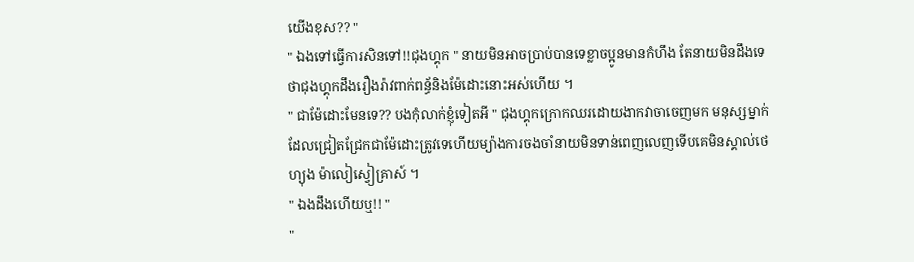យើងខុស?? "
" ឯងទៅធ្វើការសិនទៅ!!ជុងហ្គុក " នាយមិនអាចប្រាប់បានទេខ្លាចប្អូនមានកំហឹង តែនាយមិនដឹងទេថាជុងហ្គុកដឹងរឿងរ៉ាវពាក់ពន្ធ័និងម៉ែដោះនោះអស់ហើយ ។
" ជាម៉ែដោះមែនទេ?? បងកុំលាក់ខ្ញុំទៀតអី " ជុងហ្គុកក្រោកឈរដោយងាកវាចាចេញមក មនុស្សម្នាក់ដែលជ្រៀតជ្រែកជាម៉ែដោះត្រូវទេហើយម្យ៉ាងការចងចាំនាយមិនទាន់ពេញលេញទើបគេមិនស្គាល់ថេហ្យុង ម៉ាលៀស្វៀគ្រាស៍ ។
" ឯងដឹងហើយឬ!! "
"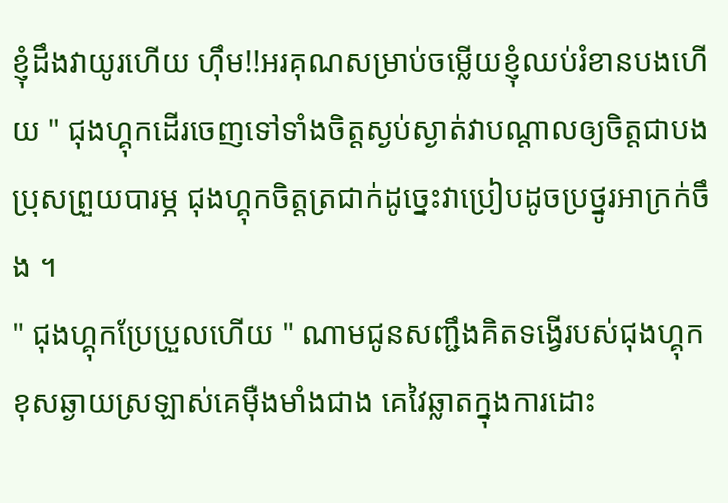ខ្ញុំដឹងវាយូរហើយ ហ៊ឹម!!អរគុណសម្រាប់ចម្លើយខ្ញុំឈប់រំខានបងហើយ " ជុងហ្គុកដើរចេញទៅទាំងចិត្ដស្ងប់ស្ងាត់វាបណ្ដាលឲ្យចិត្ដជាបងប្រុសព្រួយបារម្ភ ជុងហ្គុកចិត្ដត្រជាក់ដូច្នេះវាប្រៀបដូចប្រថ្នូរអាក្រក់ចឹង ។
" ជុងហ្គុកប្រែប្រួលហើយ " ណាមជូនសញ្ជឹងគិតទង្វើរបស់ជុងហ្គុក ខុសឆ្ងាយស្រឡាស់គេម៉ឺងមាំងជាង គេវៃឆ្លាតក្នុងការដោះ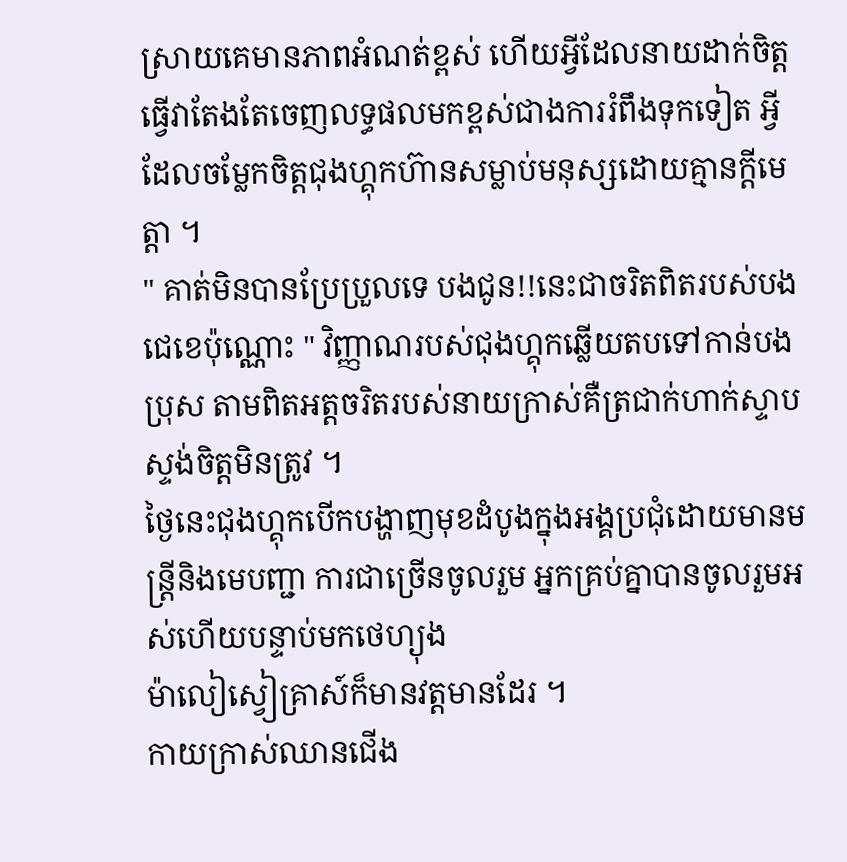ស្រាយគេមានភាពអំណត់ខ្ពស់ ហើយអ្វីដែលនាយដាក់ចិត្ដធ្វើវាតែងតែចេញលទ្ធផលមកខ្ពស់ជាងការរំពឹងទុកទៀត អ្វីដែលចម្លែកចិត្ដជុងហ្គុកហ៊ានសម្លាប់មនុស្សដោយគ្មានក្ដីមេត្ដា ។
" គាត់មិនបានប្រែប្រួលទេ បងជូន!!នេះជាចរិតពិតរបស់បងជេខេប៉ុណ្ណោះ " វិញ្ញាណរបស់ជុងហ្គុកឆ្លើយតបទៅកាន់បងប្រុស តាមពិតអត្ដចរិតរបស់នាយក្រាស់គឺត្រជាក់ហាក់ស្ទាបស្ទង់ចិត្ដមិនត្រូវ ។
ថ្ងៃនេះជុងហ្គុកបើកបង្ហាញមុខដំបូងក្នុងអង្គប្រជុំដោយមានមន្រ្ដីនិងមេបញ្ជា ការជាច្រើនចូលរួម អ្នកគ្រប់គ្នាបានចូលរួមអស់ហើយបន្ទាប់មកថេហ្យុង
ម៉ាលៀស្វៀគ្រាស៍ក៏មានវត្ដមានដែរ ។
កាយក្រាស់ឈានជើង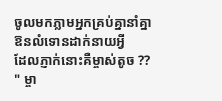ចូលមកភ្លាមអ្នកគ្រប់គ្នានាំគ្នាឱនលំទោនដាក់នាយអ្វី
ដែលភ្ញាក់នោះគឺម្ចាស់តូច ??
" ម្ចា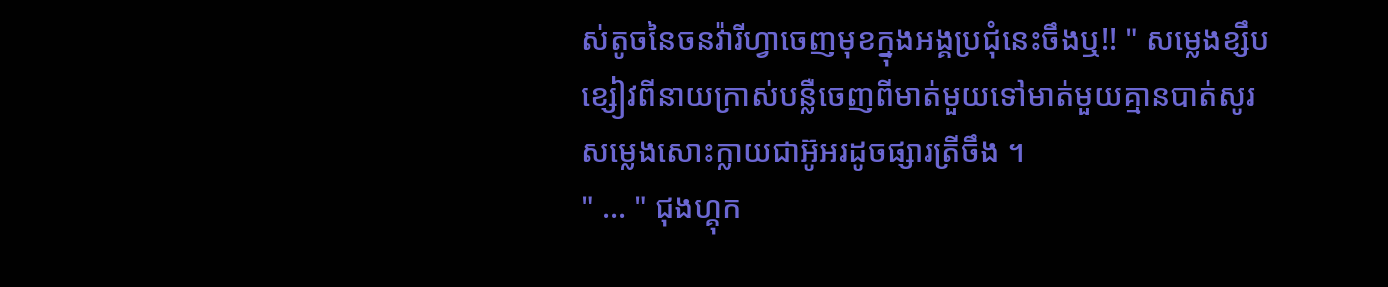ស់តូចនៃចនវ៉ារីហ្វាចេញមុខក្នុងអង្គប្រជុំនេះចឹងឬ!! " សម្លេងខ្សឹបខ្សៀវពីនាយក្រាស់បន្លឺចេញពីមាត់មួយទៅមាត់មួយគ្មានបាត់សូរសម្លេងសោះក្លាយជាអ៊ូអរដូចផ្សារត្រីចឹង ។
" ... " ជុងហ្គុក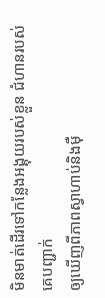មិនមាត់ដើរទៅកន្លែងអង្គុយរបស់ខ្លួន ជំហានរបស់គេបញ្ជាក់
ឲ្យឃើញពីភាពស្វាហាប់និងម៉ឺ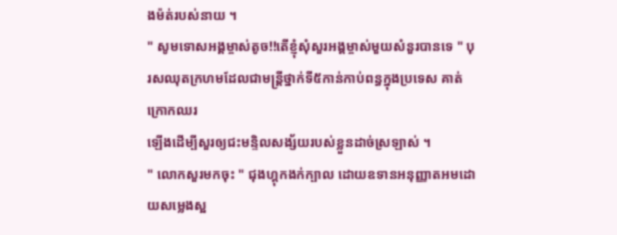ងម៉ត់របស់នាយ ។
" សូមទោសអង្គម្ចាស់តូច!!តើខ្ញុំសុំសួរអង្គម្ចាស់មួយសំនួរបានទេ " បុរសឈុតក្រហមដែលជាមន្រ្ដីថ្នាក់ទី៥កាន់កាប់ពន្ធក្នុងប្រទេស គាត់ក្រោកឈរ
ឡើងដើម្បីសួរឲ្យជះមន្ទិលសង្ស័យរបស់ខ្លួនដាច់ស្រឡាស់ ។
" លោកសួរមកចុះ " ជុងហ្គុកងក់ក្បាល ដោយឧទានអនុញ្ញាតអមដោយសម្លេងស្អ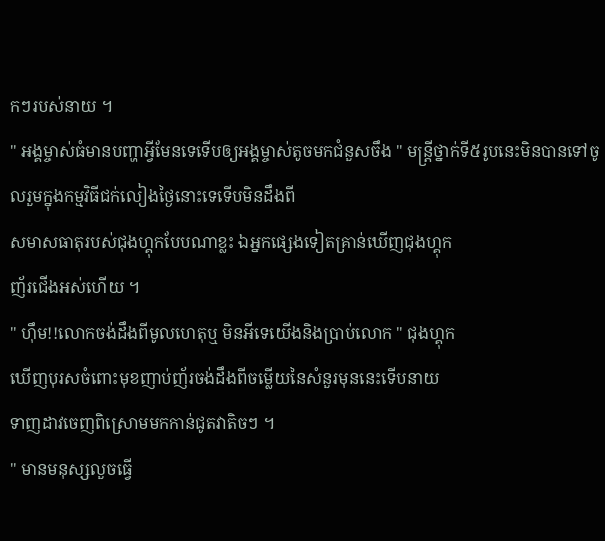កៗរបស់នាយ ។
" អង្គម្ចាស់ធំមានបញ្ហាអ្វីមែនទេទើបឲ្យអង្គម្ចាស់តូចមកជំនួសចឹង " មន្ដ្រីថ្នាក់ទី៥រូបនេះមិនបានទៅចូលរួមក្នុងកម្មវិធីជក់លៀងថ្ងៃនោះទេទើបមិនដឹងពី
សមាសធាតុរបស់ជុងហ្គុកបែបណាខ្លះ ឯអ្នកផ្សេងទៀតគ្រាន់ឃើញជុងហ្គុក
ញ័រជើងអស់ហើយ ។
" ហ៊ឹម!!លោកចង់ដឹងពីមូលហេតុឬ មិនអីទេយើងនិងប្រាប់លោក " ជុងហ្គុក
ឃើញបុរសចំពោះមុខញាប់ញ័រចង់ដឹងពីចម្លើយនៃសំនួរមុននេះទើបនាយ
ទាញដាវចេញពិស្រោមមកកាន់ជូតវាតិចៗ ។
" មានមនុស្សលួចធ្វើ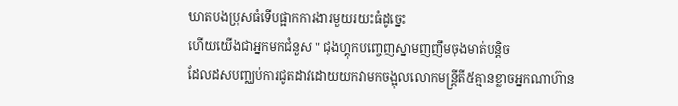ឃាតបងប្រុសធំទើបផ្អាកការងារមួយរយះធំដូច្នេះ
ហើយយើងជាអ្នកមកជំនួស " ជុងហ្គុកបញ្ចេញស្នាមញញឹមចុងមាត់បន្ដិច
ដែលដសបញ្ឈប់ការជូតដាវដោយយកវាមកចង្អុលលោកមន្រ្ដីតី៥គ្មានខ្លាចអ្នកណាហ៊ាន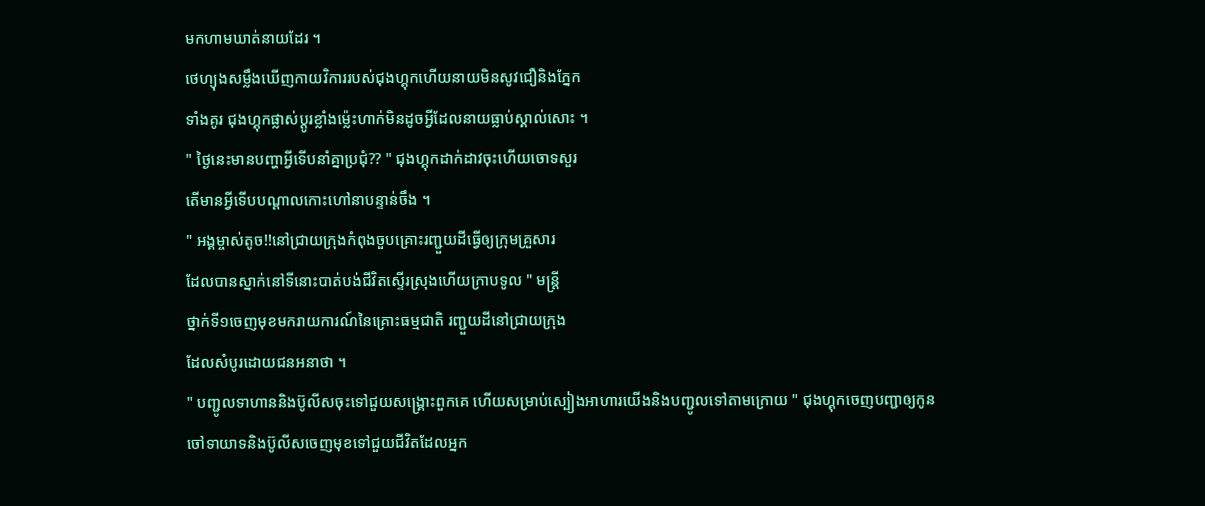មកហាមឃាត់នាយដែរ ។
ថេហ្យុងសម្លឹងឃើញកាយវិការរបស់ជុងហ្គុកហើយនាយមិនសូវជឿនិងភ្នែក
ទាំងគូរ ជុងហ្គុកផ្លាស់ប្ដូរខ្លាំងម្ល៉េះហាក់មិនដូចអ្វីដែលនាយធ្លាប់ស្គាល់សោះ ។
" ថ្ងៃនេះមានបញ្ហាអ្វីទើបនាំគ្នាប្រជុំ?? " ជុងហ្គុកដាក់ដាវចុះហើយចោទសួរ
តើមានអ្វីទើបបណ្ដាលកោះហៅនាបន្ទាន់ចឹង ។
" អង្គម្ចាស់តូច!!នៅជ្រាយក្រុងកំពុងចួបគ្រោះរញ្ជួយដីធ្វើឲ្យក្រុមគ្រួសារ
ដែលបានស្នាក់នៅទីនោះបាត់បង់ជីវិតស្ទើរស្រុងហើយក្រាបទូល " មន្រ្ដី
ថ្នាក់ទី១ចេញមុខមករាយការណ៍នៃគ្រោះធម្មជាតិ រញ្ជួយដីនៅជ្រាយក្រុង
ដែលសំបូរដោយជនអនាថា ។
" បញ្ជូលទាហាននិងប៊ូលីសចុះទៅជួយសង្រ្គោះពួកគេ ហើយសម្រាប់ស្បៀងអាហារយើងនិងបញ្ជូលទៅតាមក្រោយ " ជុងហ្គុកចេញបញ្ជាឲ្យកូន
ចៅទាយាទនិងប៊ូលីសចេញមុខទៅជួយជីវិតដែលអ្នក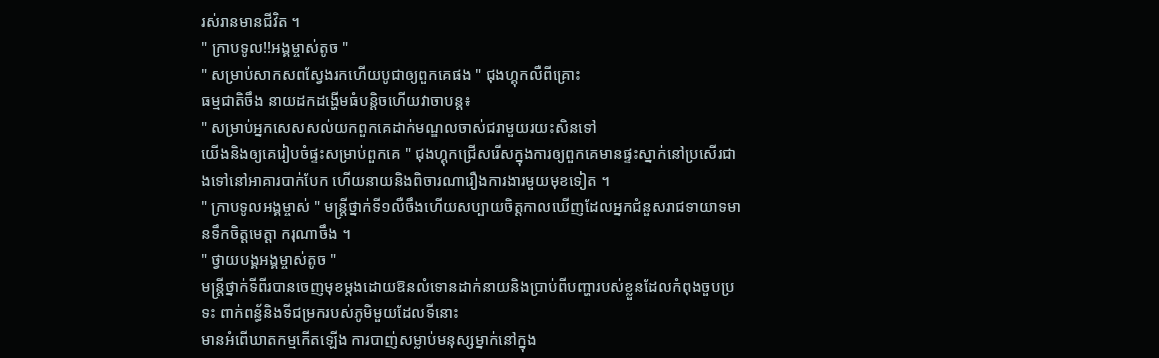រស់រានមានជីវិត ។
" ក្រាបទូល!!អង្គម្ចាស់តូច "
" សម្រាប់សាកសពស្វែងរកហើយបូជាឲ្យពួកគេផង " ជុងហ្គុកលឺពីគ្រោះ
ធម្មជាតិចឹង នាយដកដង្ហើមធំបន្ដិចហើយវាចាបន្ដ៖
" សម្រាប់អ្នកសេសសល់យកពួកគេដាក់មណ្ឌលចាស់ជរាមួយរយះសិនទៅ
យើងនិងឲ្យគេរៀបចំផ្ទះសម្រាប់ពួកគេ " ជុងហ្គុកជ្រើសរើសក្នុងការឲ្យពួកគេមានផ្ទះស្នាក់នៅប្រសើរជាងទៅនៅអាគារបាក់បែក ហើយនាយនិងពិចារណារឿងការងារមួយមុខទៀត ។
" ក្រាបទូលអង្គម្ចាស់ " មន្រ្ដីថ្នាក់ទី១លឺចឹងហើយសប្បាយចិត្ដកាលឃើញដែលអ្នកជំនួសរាជទាយាទមានទឹកចិត្ដមេត្ដា ករុណាចឹង ។
" ថ្វាយបង្គអង្គម្ចាស់តូច "
មន្រ្ដីថ្នាក់ទីពីរបានចេញមុខម្ដងដោយឱនលំទោនដាក់នាយនិងប្រាប់ពីបញ្ហារបស់ខ្លួនដែលកំពុងចួបប្រទះ ពាក់ពន្ធ័និងទីជម្រករបស់ភូមិមួយដែលទីនោះ
មានអំពើឃាតកម្មកើតឡើង ការបាញ់សម្លាប់មនុស្សម្នាក់នៅក្នុង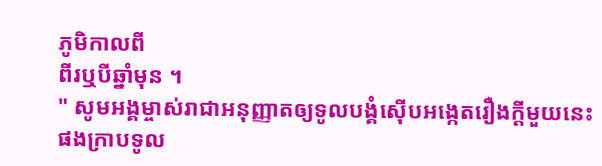ភូមិកាលពី
ពីរឬបីឆ្នាំមុន ។
" សូមអង្គម្ចាស់រាជាអនុញ្ញាតឲ្យទូលបង្គំស៊ើបអង្កេតរឿងក្ដីមួយនេះផងក្រាបទូល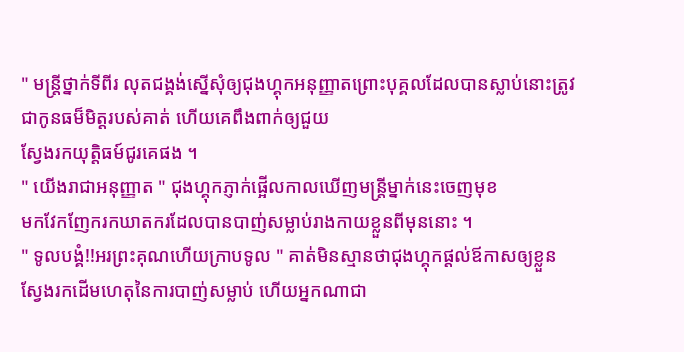" មន្ដ្រីថ្នាក់ទីពីរ លុតជង្គង់ស្នើសុំឲ្យជុងហ្គុកអនុញ្ញាតព្រោះបុគ្គលដែលបានស្លាប់នោះត្រូវជាកូនធម៏មិត្ដរបស់គាត់ ហើយគេពឹងពាក់ឲ្យជួយ
ស្វែងរកយុត្ដិធម៍ជូរគេផង ។
" យើងរាជាអនុញ្ញាត " ជុងហ្គុកភ្ញាក់ផ្អើលកាលឃើញមន្ដ្រីម្នាក់នេះចេញមុខ
មកវែកញែករកឃាតករដែលបានបាញ់សម្លាប់រាងកាយខ្លួនពីមុននោះ ។
" ទូលបង្គំ!!អរព្រះគុណហើយក្រាបទូល " គាត់មិនស្មានថាជុងហ្គុកផ្ដល់ឪកាសឲ្យខ្លួនស្វែងរកដើមហេតុនៃការបាញ់សម្លាប់ ហើយអ្នកណាជា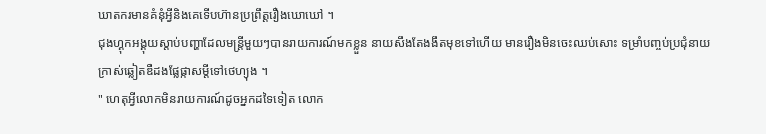ឃាតករមានគំនុំអ្វីនិងគេទើបហ៊ានប្រព្រឹត្ដរឿងឃោឃៅ ។
ជុងហ្គុកអង្គុយស្ដាប់បញ្ហាដែលមន្រ្ដីមួយៗបានរាយការណ៍មកខ្លួន នាយសឹងតែងងឹតមុខទៅហើយ មានរឿងមិនចេះឈប់សោះ ទម្រាំបញ្ចប់ប្រជុំនាយ
ក្រាស់ឆ្លៀតឌឺដងផ្លែផ្កាសម្ដីទៅថេហ្យុង ។
" ហេតុអ្វីលោកមិនរាយការណ៍ដូចអ្នកដទៃទៀត លោក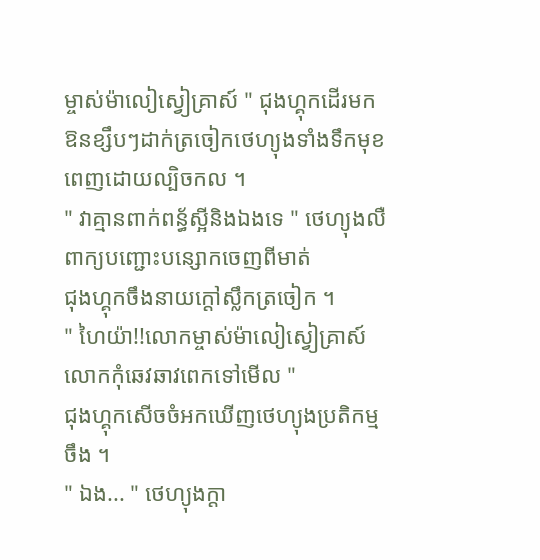ម្ចាស់ម៉ាលៀស្វៀគ្រាស៍ " ជុងហ្គុកដើរមកឱនខ្សឹបៗដាក់ត្រចៀកថេហ្យុងទាំងទឹកមុខពេញដោយល្បិចកល ។
" វាគ្មានពាក់ពន្ធ័ស្អីនិងឯងទេ " ថេហ្យុងលឺពាក្យបញ្ជោះបន្សោកចេញពីមាត់
ជុងហ្គុកចឹងនាយក្ដៅស្លឹកត្រចៀក ។
" ហៃយ៉ា!!លោកម្ចាស់ម៉ាលៀស្វៀគ្រាស៍លោកកុំឆេវឆាវពេកទៅមើល "
ជុងហ្គុកសើចចំអកឃើញថេហ្យុងប្រតិកម្មចឹង ។
" ឯង... " ថេហ្យុងក្ដា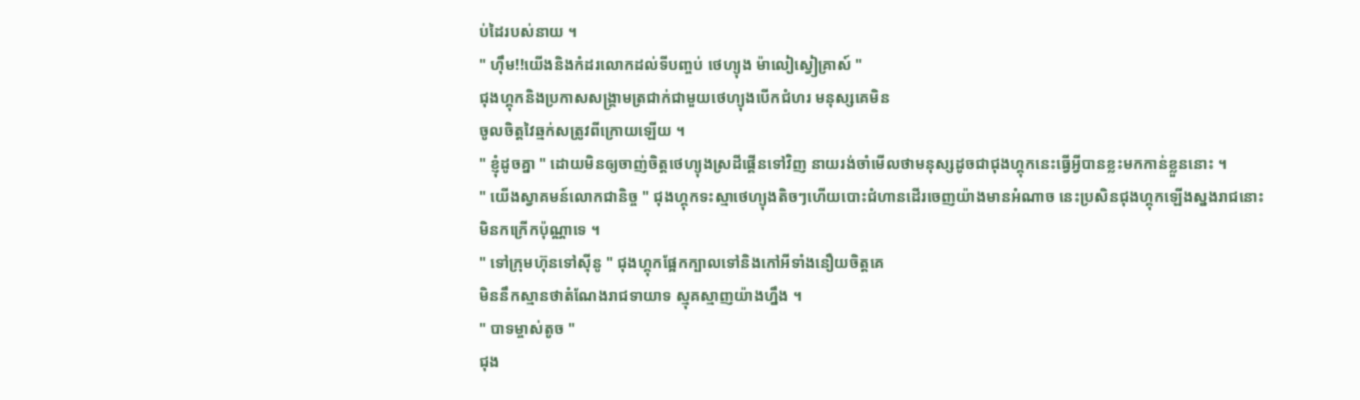ប់ដៃរបស់នាយ ។
" ហ៊ឹម!!យើងនិងកំដរលោកដល់ទីបញ្ចប់ ថេហ្យុង ម៉ាលៀស្វៀគ្រាស៍ "
ជុងហ្គុកនិងប្រកាសសង្រ្គាមត្រជាក់ជាមួយថេហ្យុងបើកជំហរ មនុស្សគេមិន
ចូលចិត្ដវៃឆ្មក់សត្រូវពីក្រោយឡើយ ។
" ខ្ញុំដូចគ្នា " ដោយមិនឲ្យចាញ់ចិត្ដថេហ្យុងស្រដីផ្គើនទៅវិញ នាយរង់ចាំមើលថាមនុស្សដូចជាជុងហ្គុកនេះធ្វើអ្វីបានខ្លះមកកាន់ខ្លួននោះ ។
" យើងស្វាគមន៍លោកជានិច្ច " ជុងហ្គុកទះស្មាថេហ្យុងតិចៗហើយបោះជំហានដើរចេញយ៉ាងមានអំណាច នេះប្រសិនជុងហ្គុកឡើងស្នងរាជនោះ
មិនកក្រើកប៉ុណ្ណាទេ ។
" ទៅក្រុមហ៊ុនទៅស៊ីនូ " ជុងហ្គុកផ្អែកក្បាលទៅនិងកៅអីទាំងនឿយចិត្ដគេ
មិននឹកស្មានថាតំណែងរាជទាយាទ ស្មុគស្មាញយ៉ាងហ្នឹង ។
" បាទម្ចាស់តូច "
ជុង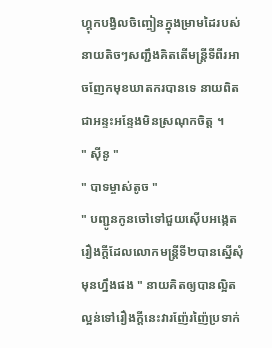ហ្គុកបង្វិលចិញ្ចៀនក្នុងម្រាមដៃរបស់នាយតិចៗសញ្ជឹងគិតតើមន្ដ្រីទីពីរអាចញែកមុខឃាតករបានទេ នាយពិតជាអន្ទះអន្ទែងមិនស្រណុកចិត្ដ ។
" ស៊ីនូ "
" បាទម្ចាស់តូច "
" បញ្ជូនកូនចៅទៅជួយស៊ើបអង្កេតរឿងក្ដីដែលលោកមន្ដ្រីទី២បានស្នើសុំ
មុនហ្នឹងផង " នាយគិតឲ្យបានល្អិតល្អន់ទៅរឿងក្ដីនេះវារញ៉ែរញ៉ៃប្រទាក់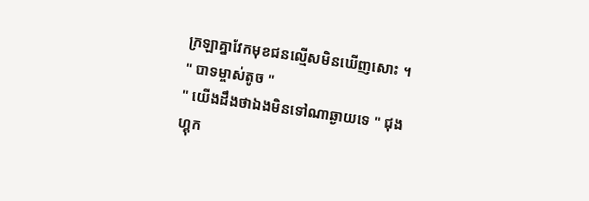ក្រឡាគ្នាវែកមុខជនល្មើសមិនឃើញសោះ ។
" បាទម្ចាស់តូច "
" យើងដឹងថាឯងមិនទៅណាឆ្ងាយទេ " ជុងហ្គុក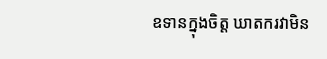ឧទានក្នុងចិត្ដ ឃាតករវាមិន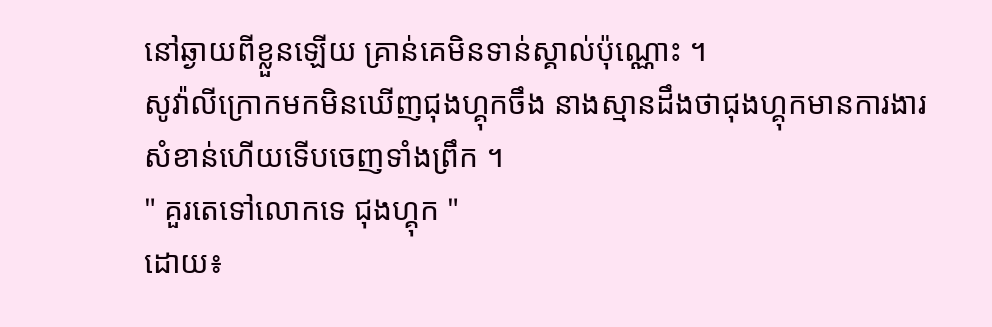នៅឆ្ងាយពីខ្លួនឡើយ គ្រាន់គេមិនទាន់ស្គាល់ប៉ុណ្ណោះ ។
សូវ៉ាលីក្រោកមកមិនឃើញជុងហ្គុកចឹង នាងស្មានដឹងថាជុងហ្គុកមានការងារ
សំខាន់ហើយទើបចេញទាំងព្រឹក ។
" គួរតេទៅលោកទេ ជុងហ្គុក "
ដោយ៖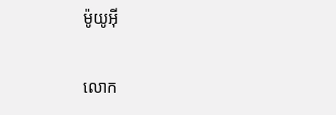ម៉ូយូអ៊ី

លោក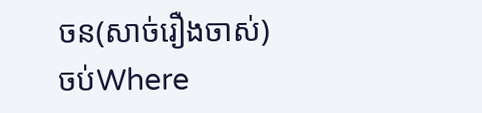ចន(សាច់រឿងចាស់) ចប់Where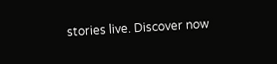stories live. Discover now